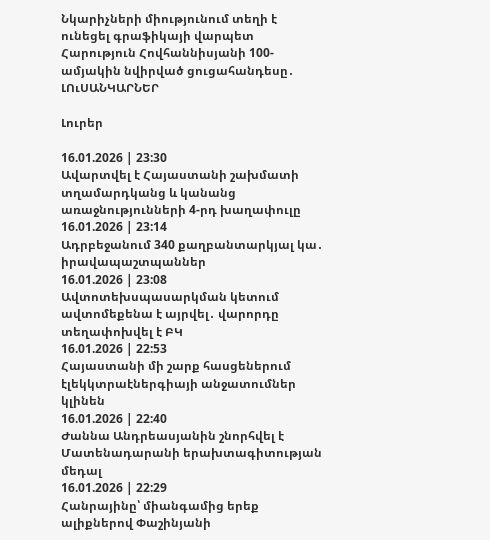Նկարիչների միությունում տեղի է ունեցել գրաֆիկայի վարպետ Հարություն Հովհաննիսյանի 100-ամյակին նվիրված ցուցահանդեսը․ ԼՈւՍԱՆԿԱՐՆԵՐ

Լուրեր

16.01.2026 | 23:30
Ավարտվել է Հայաստանի շախմատի տղամարդկանց և կանանց առաջնությունների 4-րդ խաղափուլը
16.01.2026 | 23:14
Ադրբեջանում 340 քաղբանտարկյալ կա․ իրավապաշտպաններ
16.01.2026 | 23:08
Ավտոտեխսպասարկման կետում ավտոմեքենա է այրվել․ վարորդը տեղափոխվել է ԲԿ
16.01.2026 | 22:53
Հայաստանի մի շարք հասցեներում էլեկկտրաէներգիայի անջատումներ կլինեն
16.01.2026 | 22:40
Ժաննա Անդրեասյանին շնորհվել է Մատենադարանի երախտագիտության մեդալ
16.01.2026 | 22:29
Հանրայինը՝ միանգամից երեք ալիքներով Փաշինյանի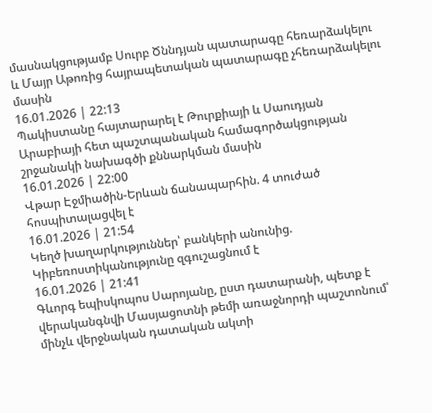մասնակցությամբ Սուրբ Ծննդյան պատարագը հեռարձակելու և Մայր Աթոռից հայրապետական պատարագը չհեռարձակելու մասին
16.01.2026 | 22:13
Պակիստանը հայտարարել է Թուրքիայի և Սաուդյան Արաբիայի հետ պաշտպանական համագործակցության շրջանակի նախագծի քննարկման մասին
16.01.2026 | 22:00
Վթար Էջմիածին-Երևան ճանապարհին. 4 տուժած հոսպիտալացվել է
16.01.2026 | 21:54
Կեղծ խաղարկություններ՝ բանկերի անունից. Կիբեռոստիկանությունը զգուշացնում է
16.01.2026 | 21:41
Գևորգ եպիսկոպոս Սարոյանը, ըստ դատարանի, պետք է վերականգնվի Մասյացոտնի թեմի առաջնորդի պաշտոնում՝ մինչև վերջնական դատական ակտի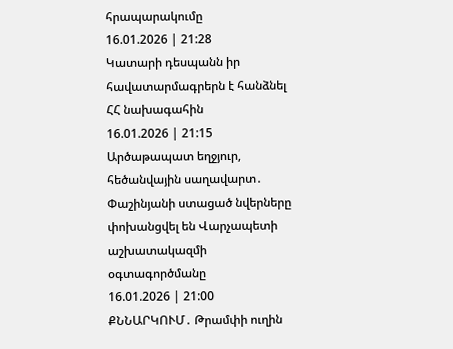հրապարակումը
16.01.2026 | 21:28
Կատարի դեսպանն իր հավատարմագրերն է հանձնել ՀՀ նախագահին
16.01.2026 | 21:15
Արծաթապատ եղջյուր, հեծանվային սաղավարտ․ Փաշինյանի ստացած նվերները փոխանցվել են Վարչապետի աշխատակազմի օգտագործմանը
16.01.2026 | 21:00
ՔՆՆԱՐԿՈՒՄ․ Թրամփի ուղին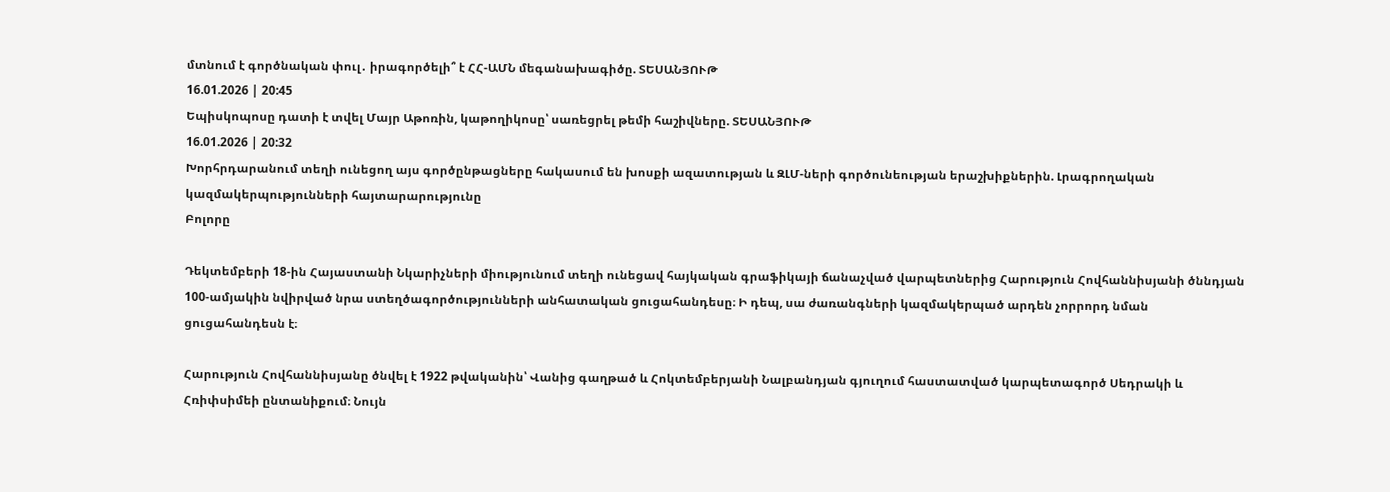մտնում է գործնական փուլ․ իրագործելի՞ է ՀՀ-ԱՄՆ մեգանախագիծը. ՏԵՍԱՆՅՈՒԹ
16.01.2026 | 20:45
Եպիսկոպոսը դատի է տվել Մայր Աթոռին, կաթողիկոսը՝ սառեցրել թեմի հաշիվները. ՏԵՍԱՆՅՈՒԹ
16.01.2026 | 20:32
Խորհրդարանում տեղի ունեցող այս գործընթացները հակասում են խոսքի ազատության և ԶԼՄ-ների գործունեության երաշխիքներին. Լրագրողական կազմակերպությունների հայտարարությունը
Բոլորը

Դեկտեմբերի 18-ին Հայաստանի Նկարիչների միությունում տեղի ունեցավ հայկական գրաֆիկայի ճանաչված վարպետներից Հարություն Հովհաննիսյանի ծննդյան 100-ամյակին նվիրված նրա ստեղծագործությունների անհատական ցուցահանդեսը։ Ի դեպ, սա ժառանգների կազմակերպած արդեն չորրորդ նման ցուցահանդեսն է։

Հարություն Հովհաննիսյանը ծնվել է 1922 թվականին՝ Վանից գաղթած և Հոկտեմբերյանի Նալբանդյան գյուղում հաստատված կարպետագործ Սեդրակի և Հռիփսիմեի ընտանիքում։ Նույն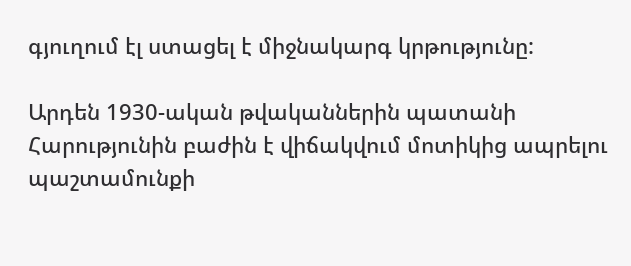գյուղում էլ ստացել է միջնակարգ կրթությունը:

Արդեն 1930-ական թվականներին պատանի Հարությունին բաժին է վիճակվում մոտիկից ապրելու պաշտամունքի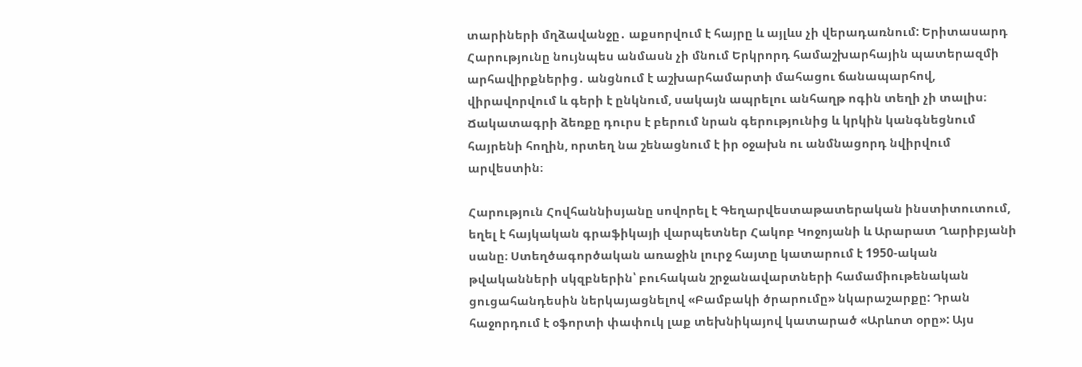տարիների մղձավանջը․ աքսորվում է հայրը և այլևս չի վերադառնում: Երիտասարդ Հարությունը նույնպես անմասն չի մնում Երկրորդ համաշխարհային պատերազմի արհավիրքներից․ անցնում է աշխարհամարտի մահացու ճանապարհով, վիրավորվում և գերի է ընկնում, սակայն ապրելու անհաղթ ոգին տեղի չի տալիս։ Ճակատագրի ձեռքը դուրս է բերում նրան գերությունից և կրկին կանգնեցնում հայրենի հողին, որտեղ նա շենացնում է իր օջախն ու անմնացորդ նվիրվում արվեստին։

Հարություն Հովհաննիսյանը սովորել է Գեղարվեստաթատերական ինստիտուտում, եղել է հայկական գրաֆիկայի վարպետներ Հակոբ Կոջոյանի և Արարատ Ղարիբյանի սանը։ Ստեղծագործական առաջին լուրջ հայտը կատարում է 1950-ական թվականների սկզբներին՝ բուհական շրջանավարտների համամիութենական ցուցահանդեսին ներկայացնելով «Բամբակի ծրարումը» նկարաշարքը: Դրան հաջորդում է օֆորտի փափուկ լաք տեխնիկայով կատարած «Արևոտ օրը»: Այս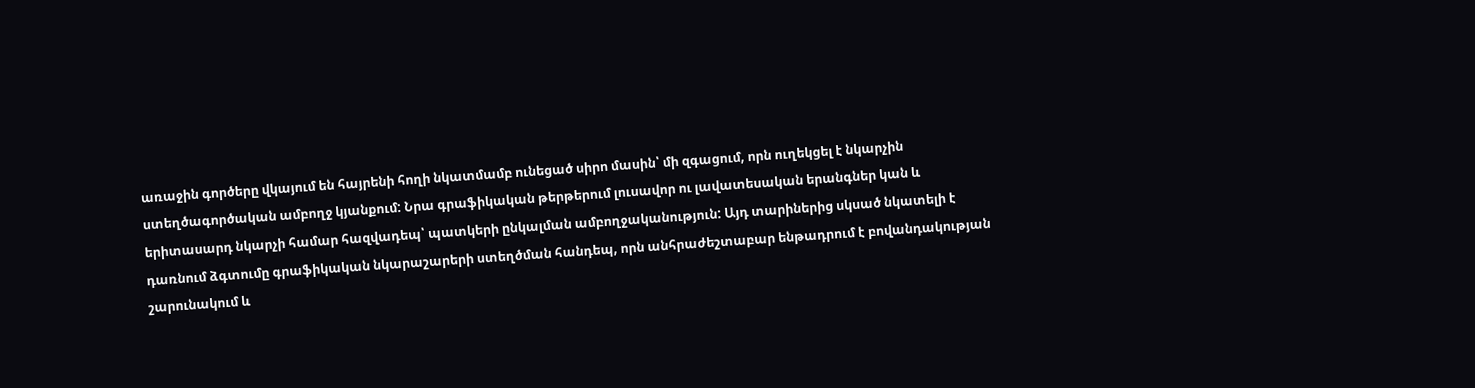առաջին գործերը վկայում են հայրենի հողի նկատմամբ ունեցած սիրո մասին՝ մի զգացում, որն ուղեկցել է նկարչին ստեղծագործական ամբողջ կյանքում: Նրա գրաֆիկական թերթերում լուսավոր ու լավատեսական երանգներ կան և երիտասարդ նկարչի համար հազվադեպ՝ պատկերի ընկալման ամբողջականություն: Այդ տարիներից սկսած նկատելի է դառնում ձգտումը գրաֆիկական նկարաշարերի ստեղծման հանդեպ, որն անհրաժեշտաբար ենթադրում է բովանդակության շարունակում և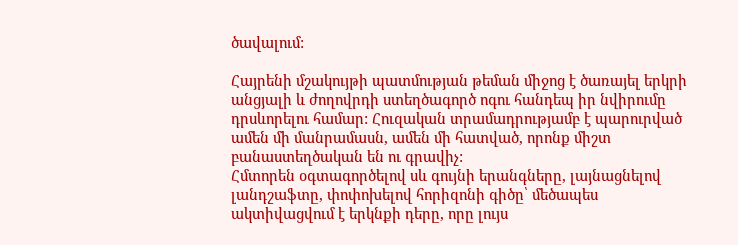ծավալում:

Հայրենի մշակույթի պատմության թեման միջոց է ծառայել երկրի անցյալի և ժողովրդի ստեղծագործ ոգու հանդեպ իր նվիրումը դրսևորելու համար: Հուզական տրամադրությամբ է պարուրված ամեն մի մանրամասն, ամեն մի հատված, որոնք միշտ բանաստեղծական են ու գրավիչ:
Հմտորեն օգտագործելով սև գույնի երանգները, լայնացնելով լանդշաֆտը, փոփոխելով հորիզոնի գիծը՝ մեծապես ակտիվացվում է երկնքի դերը, որը լույս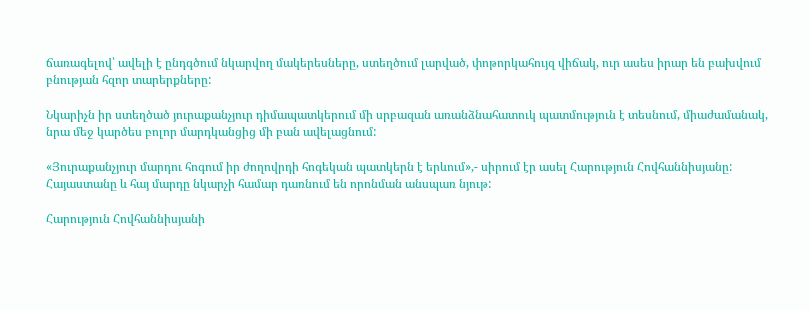ճառագելով՝ ավելի է ընդգծում նկարվող մակերեսները, ստեղծում լարված, փոթորկահույզ վիճակ, ուր ասես իրար են բախվում բնության հզոր տարերքները:

Նկարիչն իր ստեղծած յուրաքանչյուր դիմապատկերում մի սրբազան առանձնահատուկ պատմություն է տեսնում, միաժամանակ, նրա մեջ կարծես բոլոր մարդկանցից մի բան ավելացնում:

«Յուրաքանչյուր մարդու հոգում իր ժողովրդի հոգեկան պատկերն է երևում»,- սիրում էր ասել Հարություն Հովհաննիսյանը: Հայաստանը և հայ մարդը նկարչի համար դառնում են որոնման անսպառ նյութ:

Հարություն Հովհաննիսյանի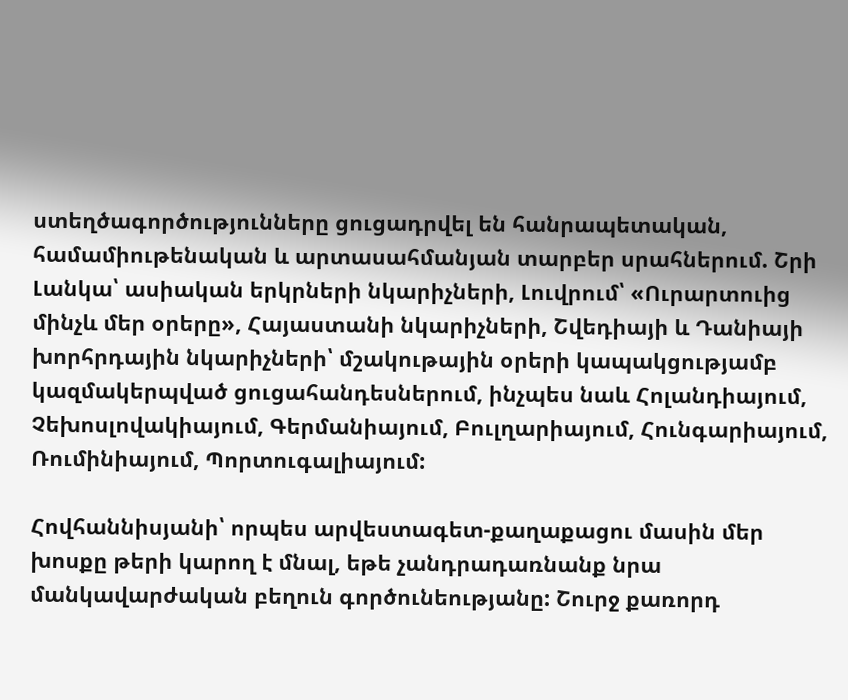ստեղծագործությունները ցուցադրվել են հանրապետական, համամիութենական և արտասահմանյան տարբեր սրահներում. Շրի Լանկա՝ ասիական երկրների նկարիչների, Լուվրում՝ «Ուրարտուից մինչև մեր օրերը», Հայաստանի նկարիչների, Շվեդիայի և Դանիայի խորհրդային նկարիչների՝ մշակութային օրերի կապակցությամբ կազմակերպված ցուցահանդեսներում, ինչպես նաև Հոլանդիայում, Չեխոսլովակիայում, Գերմանիայում, Բուլղարիայում, Հունգարիայում, Ռումինիայում, Պորտուգալիայում:

Հովհաննիսյանի՝ որպես արվեստագետ-քաղաքացու մասին մեր խոսքը թերի կարող է մնալ, եթե չանդրադառնանք նրա մանկավարժական բեղուն գործունեությանը: Շուրջ քառորդ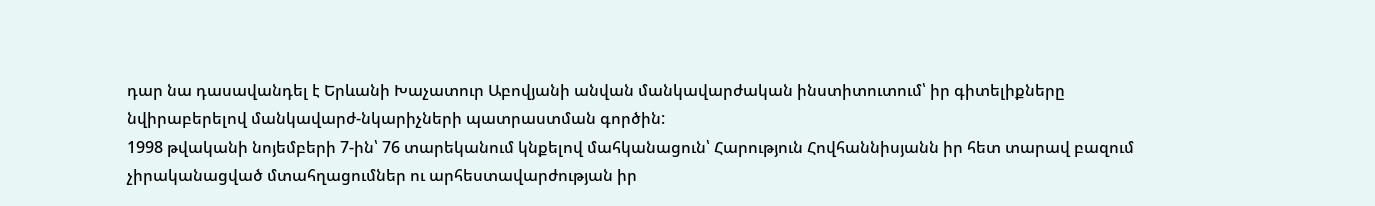դար նա դասավանդել է Երևանի Խաչատուր Աբովյանի անվան մանկավարժական ինստիտուտում՝ իր գիտելիքները նվիրաբերելով մանկավարժ-նկարիչների պատրաստման գործին:
1998 թվականի նոյեմբերի 7-ին՝ 76 տարեկանում կնքելով մահկանացուն՝ Հարություն Հովհաննիսյանն իր հետ տարավ բազում չիրականացված մտահղացումներ ու արհեստավարժության իր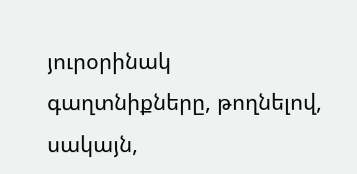յուրօրինակ գաղտնիքները, թողնելով, սակայն,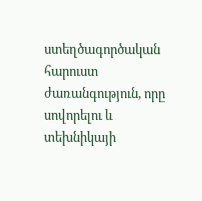ստեղծագործական հարուստ ժառանգություն, որը սովորելու և տեխնիկայի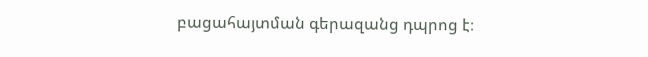բացահայտման գերազանց դպրոց է։